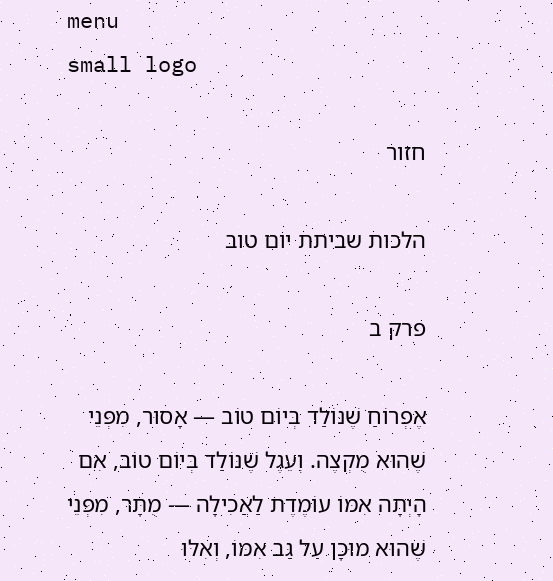menu
small logo

חזור

הלכות שביתת יום טוב

פרק ב

אֶפְרוֹחַ שֶׁנּוֹלַד בְּיוֹם טוֹב — אָסוּר, מִפְּנֵי שֶׁהוּא מֻקְצֶה. וְעֵגֶל שֶׁנּוֹלַד בְּיוֹם טוֹב, אִם הָיְתָה אִמּוֹ עוֹמֶדֶת לַאֲכִילָה — מֻתָּר, מִפְּנֵי שֶׁהוּא מוּכָן עַל גַּב אִמּוֹ, וְאִלּוּ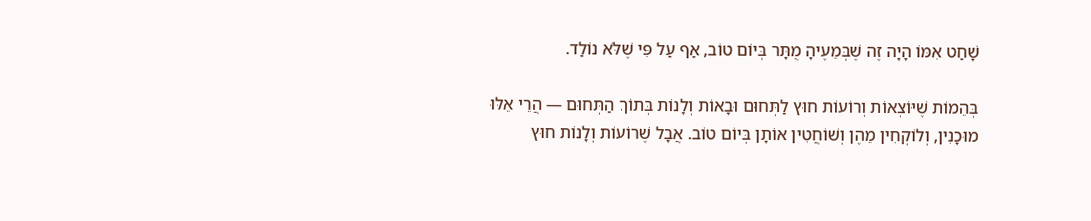שָׁחַט אִמּוֹ הָיָה זֶה שֶׁבְּמֵעֶיהָ מֻתָּר בְּיוֹם טוֹב, אַף עַל פִּי שֶׁלֹּא נוֹלַד.

בְּהֵמוֹת שֶׁיּוֹצְאוֹת וְרוֹעוֹת חוּץ לַתְּחוּם וּבָאוֹת וְלָנוֹת בְּתוֹךְ הַתְּחוּם — הֲרֵי אֵלּוּ מוּכָנִין, וְלוֹקְחִין מֵהֶן וְשׁוֹחֲטִין אוֹתָן בְּיוֹם טוֹב. אֲבָל שֶׁרוֹעוֹת וְלָנוֹת חוּץ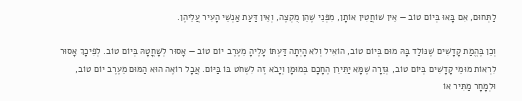לַתְּחוּם, אִם בָּאוּ בְּיוֹם טוֹב — אֵין שׁוֹחֲטִין אוֹתָן, מִפְּנֵי שֶׁהֵן מֻקְצֶה, וְאֵין דַּעַת אַנְשֵׁי הָעִיר עֲלֵיהֶן.

וְכֵן בֶּהֱמַת קָדָשִׁים שֶׁנּוֹלַד בָּהּ מוּם בְּיוֹם טוֹב, הוֹאִיל וְלֹא הָיְתָה דַּעְתּוֹ עָלֶיהָ מֵעֶרֶב יוֹם טוֹב — אָסוּר לְשָׁחֳטָהּ בְּיוֹם טוֹב. לְפִיכָךְ אָסוּר לִרְאוֹת מוּמֵי קָדָשִׁים בְּיוֹם טוֹב, גְּזֵרָה שֶׁמָּא יַתִּירֵן הֶחָכָם בְּמוּמָן וְיָבֹא זֶה לִשְׁחֹט בּוֹ בַּיּוֹם. אֲבָל רוֹאֶה הוּא הַמּוּם מֵעֶרֶב יוֹם טוֹב, וּלְמָחָר מַתִּיר אוֹ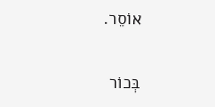אוֹסֵר.

בְּכוֹר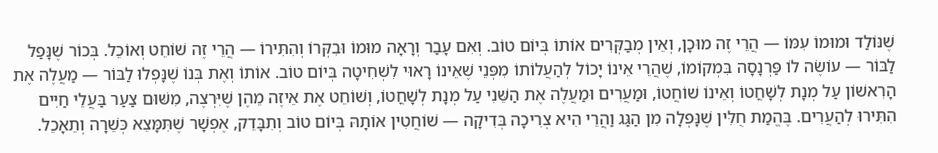שֶׁנּוֹלַד וּמוּמוֹ עִמּוֹ — הֲרֵי זֶה מוּכָן, וְאֵין מְבַקְּרִים אוֹתוֹ בְּיוֹם טוֹב. וְאִם עָבַר וְרָאָה מוּמוֹ וּבִקְּרוֹ וְהִתִּירוֹ — הֲרֵי זֶה שׁוֹחֵט וְאוֹכֵל. בְּכוֹר שֶׁנָּפַל לַבּוֹר — עוֹשֶׂה לוֹ פַּרְנָסָה בִּמְקוֹמוֹ, שֶׁהֲרֵי אֵינוֹ יָכוֹל לְהַעֲלוֹתוֹ מִפְּנֵי שֶׁאֵינוֹ רָאוּי לִשְׁחִיטָה בְּיוֹם טוֹב. אוֹתוֹ וְאֶת בְּנוֹ שֶׁנָּפְלוּ לַבּוֹר — מַעֲלֶה אֶת הָרִאשׁוֹן עַל מְנָת לְשָׁחֳטוֹ וְאֵינוֹ שׁוֹחֲטוֹ, וּמַעֲרִים וּמַעֲלֶה אֶת הַשֵּׁנִי עַל מְנָת לְשָׁחֳטוֹ, וְשׁוֹחֵט אֶת אֵיזֶה מֵהֶן שֶׁיִּרְצֶה, מִשּׁוּם צַעַר בַּעֲלֵי חַיִּים הִתִּירוּ לְהַעֲרִים. בֶּהֱמַת חֻלִּין שֶׁנָּפְלָה מִן הַגַּג וַהֲרֵי הִיא צְרִיכָה בְּדִיקָה — שׁוֹחֲטִין אוֹתָהּ בְּיוֹם טוֹב וְתִבָּדֵק, אֶפְשָׁר שֶׁתִּמָּצֵא כְּשֵׁרָה וְתֵאָכֵל.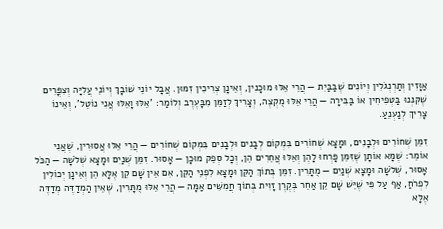אַוָּזִין וְתַרְנְגֹלִין וְיוֹנִים שֶׁבַּבַּיִת — הֲרֵי אֵלּוּ מוּכָנִין, וְאֵינָן צְרִיכִין זִמּוּן. אֲבָל יוֹנֵי שׁוֹבָךְ וְיוֹנֵי עֲלִיָּה וְצִפֳּרִים שֶׁקִּנְּנוּ בַּטְּפִיחִין אוֹ בַּבִּירָה — הֲרֵי אֵלּוּ מֻקְצֶה, וְצָרִיךְ לְזַמֵּן מִבָּעֶרֶב וְלוֹמַר: 'אֵלּוּ וָאֵלּוּ אֲנִי נוֹטֵל', וְאֵינוֹ צָרִיךְ לְנַעְנֵעַ.

זִמֵּן שְׁחוֹרִים וּלְבָנִים, וּמָצָא שְׁחוֹרִים בִּמְקוֹם לְבָנִים וּלְבָנִים בִּמְקוֹם שְׁחוֹרִים — הֲרֵי אֵלּוּ אֲסוּרִין, שֶׁאֲנִי אוֹמֵר: שֶׁמָּא אוֹתָן שֶׁזִּמֵּן פָּרְחוּ לָהֶן וְאֵלּוּ אֲחֵרִים הֵן, וְכָל סְפֵק מוּכָן — אָסוּר. זִמֵּן שְׁנַיִם וּמָצָא שְׁלֹשָׁה — הַכֹּל אָסוּר, שְׁלֹשָׁה וּמָצָא שְׁנַיִם — מֻתָּרִין. זִמֵּן בְּתוֹךְ הַקֵּן וּמָצָא לִפְנֵי הַקֵּן, אִם אֵין שָׁם קֵן אֶלָּא הֵן וְאֵינָן יְכוֹלִין לִפְרֹחַ, אַף עַל פִּי שֶׁיֵּשׁ שָׁם קֵן אַחֵר בְּקֶרֶן זָוִית בְּתוֹךְ חֲמִשִּׁים אַמָּה — הֲרֵי אֵלּוּ מֻתָּרִין, שֶׁאֵין הַמְדַדֶּה מְדַדֶּה אֶלָּא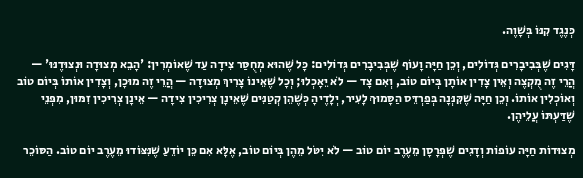כְּנֶגֶד קִנּוֹ בְּשָׁוֶה.

דָּגִים שֶׁבְּבִיבָרִים גְּדוֹלִים, וְכֵן חַיָּה וָעוֹף שֶׁבְּבִיבָרִים גְּדוֹלִים: כָּל שֶׁהוּא מְחֻסַּר צִידָה עַד שֶׁאוֹמְרִין: 'הָבֵא מְצוּדָה וּנְצוּדֶנּוּ' — הֲרֵי זֶה מֻקְצֶה וְאֵין צָדִין אוֹתָן בְּיוֹם טוֹב, וְאִם צָד — לֹא יֵאָכְלוּ; וְכָל שֶׁאֵינוֹ צָרִיךְ מְצוּדָה — הֲרֵי זֶה מוּכָן, וְצָדִין אוֹתוֹ בְּיוֹם טוֹב וְאוֹכְלִין אוֹתוֹ. וְכֵן חַיָּה שֶׁקִּנְּנָה בְּפַרְדֵּס הַסָּמוּךְ לָעִיר, יְלָדֶיהָ כְּשֶׁהֵן קְטַנִּים שֶׁאֵינָן צְרִיכִין צִידָה — אֵינָן צְרִיכִין זִמּוּן, מִפְּנֵי שֶׁדַּעְתּוֹ עֲלֵיהֶן.

מְצוּדוֹת חַיָּה עוֹפוֹת וְדָגִים שֶׁפְּרָסָן מֵעֶרֶב יוֹם טוֹב — לֹא יִטֹּל מֵהֶן בְּיוֹם טוֹב, אֶלָּא אִם כֵּן יוֹדֵעַ שֶׁנִּצּוֹדוּ מֵעֶרֶב יוֹם טוֹב. הַסּוֹכֵר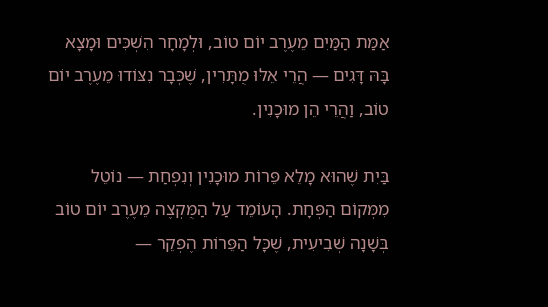אַמַּת הַמַּיִם מֵעֶרֶב יוֹם טוֹב, וּלְמָחָר הִשְׁכִּים וּמָצָא בָּהּ דָּגִים — הֲרֵי אֵלּוּ מֻתָּרִין, שֶׁכְּבָר נִצּוֹדוּ מֵעֶרֶב יוֹם טוֹב, וַהֲרֵי הֵן מוּכָנִין.

בַּיִת שֶׁהוּא מָלֵא פֵּרוֹת מוּכָנִין וְנִפְחַת — נוֹטֵל מִמְּקוֹם הַפְּחָת. הָעוֹמֵד עַל הַמֻּקְצֶה מֵעֶרֶב יוֹם טוֹב בְּשָׁנָה שְׁבִיעִית, שֶׁכָּל הַפֵּרוֹת הֶפְקֵר —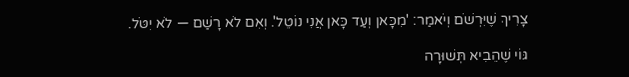צָרִיךְ שֶׁיִּרְשֹׁם וְיֹאמַר: 'מִכָּאן וְעַד כָּאן אֲנִי נוֹטֵל'. וְאִם לֹא רָשַׁם — לֹא יִטֹּל.

גּוֹי שֶׁהֵבִיא תְּשׁוּרָה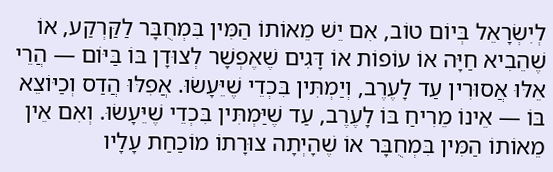לְיִשְׂרָאֵל בְּיוֹם טוֹב, אִם יֵשׁ מֵאוֹתוֹ הַמִּין בִּמְחֻבָּר לַקַּרְקַע, אוֹ שֶׁהֵבִיא חַיָּה אוֹ עוֹפוֹת אוֹ דָּגִים שֶׁאֶפְשָׁר לְצוּדָן בּוֹ בַּיּוֹם — הֲרֵי אֵלּוּ אֲסוּרִין עַד לָעֶרֶב, וְיַמְתִּין בִּכְדֵי שֶׁיֵּעָשׂוּ. אֲפִלּוּ הֲדַס וְכַיּוֹצֵא בּוֹ — אֵינוֹ מֵרִיחַ בּוֹ לָעֶרֶב, עַד שֶׁיַּמְתִּין בִּכְדֵי שֶׁיֵּעָשׂוּ. וְאִם אֵין מֵאוֹתוֹ הַמִּין בִּמְחֻבָּר אוֹ שֶׁהָיְתָה צוּרָתוֹ מוֹכַחַת עָלָיו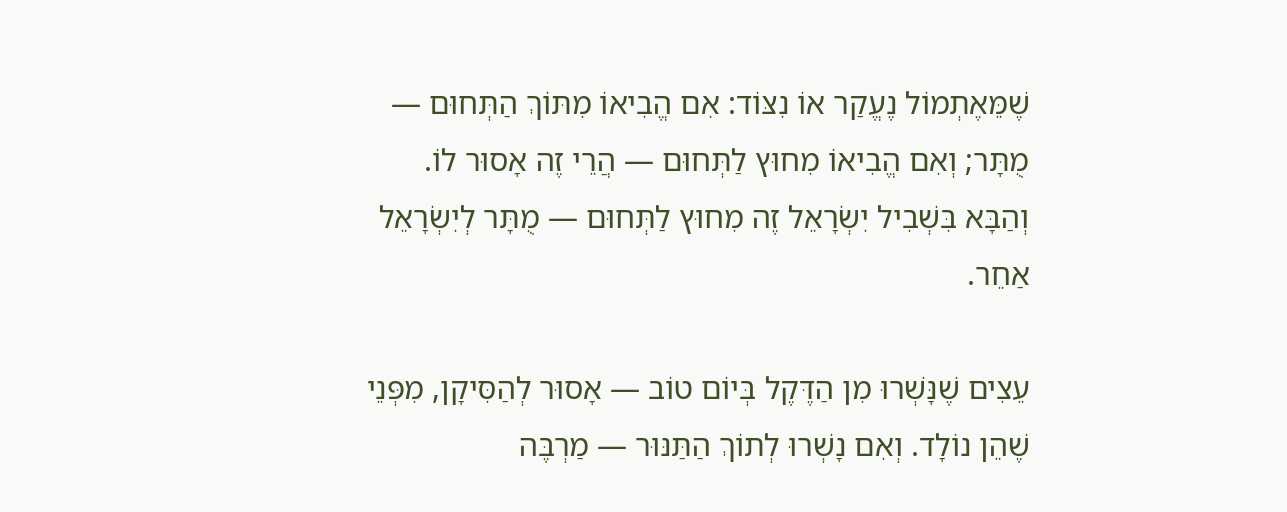שֶׁמֵּאֶתְמוֹל נֶעֱקַר אוֹ נִצּוֹד: אִם הֱבִיאוֹ מִתּוֹךְ הַתְּחוּם — מֻתָּר; וְאִם הֱבִיאוֹ מִחוּץ לַתְּחוּם — הֲרֵי זֶה אָסוּר לוֹ. וְהַבָּא בִּשְׁבִיל יִשְׂרָאֵל זֶה מִחוּץ לַתְּחוּם — מֻתָּר לְיִשְׂרָאֵל אַחֵר.

עֵצִים שֶׁנָּשְׁרוּ מִן הַדֶּקֶל בְּיוֹם טוֹב — אָסוּר לְהַסִּיקָן, מִפְּנֵי שֶׁהֵן נוֹלָד. וְאִם נָשְׁרוּ לְתוֹךְ הַתַּנּוּר — מַרְבֶּה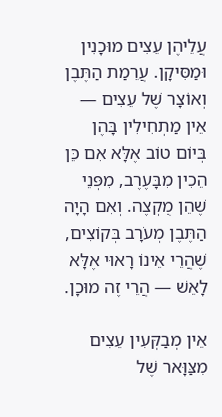עֲלֵיהֶן עֵצִים מוּכָנִין וּמַסִּיקָן. עֲרֵמַת הַתֶּבֶן וְאוֹצָר שֶׁל עֵצִים — אֵין מַתְחִילִין בָּהֶן בְּיוֹם טוֹב אֶלָּא אִם כֵּן הֵכִין מִבָּעֶרֶב, מִפְּנֵי שֶׁהֵן מֻקְצֶה. וְאִם הָיָה הַתֶּבֶן מְעֹרָב בְּקוֹצִים, שֶׁהֲרֵי אֵינוֹ רָאוּי אֶלָּא לָאֵשׁ — הֲרֵי זֶה מוּכָן.

אֵין מְבַקְּעִין עֵצִים מִצַּוָּאר שֶׁל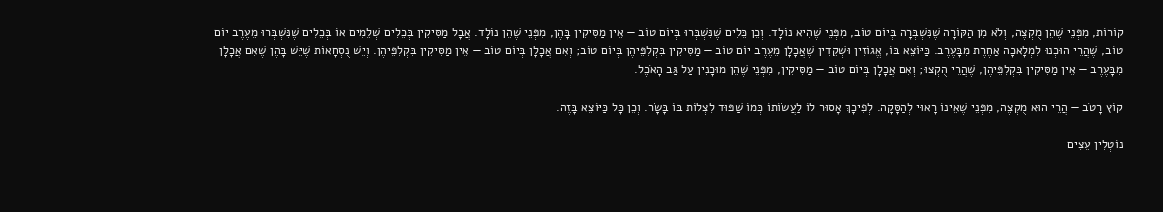קוֹרוֹת, מִפְּנֵי שֶׁהֵן מֻקְצֶה, וְלֹא מִן הַקּוֹרָה שֶׁנִּשְׁבְּרָה בְּיוֹם טוֹב, מִפְּנֵי שֶׁהִיא נוֹלָד. וְכֵן כֵּלִים שֶׁנִּשְׁבְּרוּ בְּיוֹם טוֹב — אֵין מַסִּיקִין בָּהֶן, מִפְּנֵי שֶׁהֵן נוֹלָד. אֲבָל מַסִּיקִין בְּכֵלִים שְׁלֵמִים אוֹ בְּכֵלִים שֶׁנִּשְׁבְּרוּ מֵעֶרֶב יוֹם טוֹב, שֶׁהֲרֵי הוּכְנוּ לִמְלָאכָה אַחֶרֶת מִבָּעֶרֶב. כַּיּוֹצֵא בּוֹ, אֱגוֹזִין וּשְׁקֵדִין שֶׁאֲכָלָן מֵעֶרֶב יוֹם טוֹב — מַסִּיקִין בִּקְלִפֵּיהֶן בְּיוֹם טוֹב; וְאִם אֲכָלָן בְּיוֹם טוֹב — אֵין מַסִּיקִין בִּקְלִפֵּיהֶן. וְיֵשׁ נֻסְחָאוֹת שֶׁיֵּשׁ בָּהֶן שֶׁאִם אֲכָלָן מִבָּעֶרֶב — אֵין מַסִּיקִין בִּקְלִפֵּיהֶן, שֶׁהֲרֵי הֻקְצוּ; וְאִם אֲכָלָן בְּיוֹם טוֹב — מַסִּיקִין, מִפְּנֵי שֶׁהֵן מוּכָנִין עַל גַּב הָאֹכֶל.

קוֹץ רָטֹב — הֲרֵי הוּא מֻקְצֶה, מִפְּנֵי שֶׁאֵינוֹ רָאוּי לְהַסָּקָה. לְפִיכָךְ אָסוּר לוֹ לַעֲשׂוֹתוֹ כְּמוֹ שַׁפּוּד לִצְלוֹת בּוֹ בָּשָׂר. וְכֵן כָּל כַּיּוֹצֵא בָּזֶה.

נוֹטְלִין עֵצִים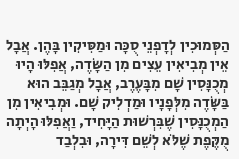הַסְּמוּכִין לְדָפְנֵי סֻכָּה וּמַסִּיקִין בָּהֶן. אֲבָל אֵין מְבִיאִין עֵצִים מִן הַשָּׂדֶה, אֲפִלּוּ הָיוּ מְכֻנָּסִין שָׁם מִבָּעֶרֶב, אֲבָל מְגַבֵּב הוּא בַּשָּׂדֶה מִלְּפָנָיו וּמַדְלִיק שָׁם. וּמְבִיאִין מִן הַמְכֻנָּסִין שֶׁבִּרְשׁוּת הַיָּחִיד, וַאֲפִלּוּ הָיְתָה מֻקֶּפֶת שֶׁלֹּא לְשֵׁם דִּירָה, וּבִלְבַד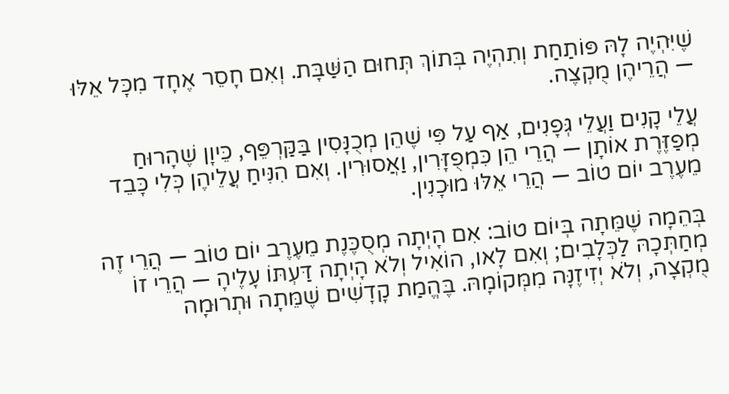שֶׁיִּהְיֶה לָהּ פּוֹתַחַת וְתִהְיֶה בְּתוֹךְ תְּחוּם הַשַּׁבָּת. וְאִם חָסֵר אֶחָד מִכָּל אֵלּוּ — הֲרֵיהֶן מֻקְצֶה.

עֲלֵי קָנִים וַעֲלֵי גְּפָנִים, אַף עַל פִּי שֶׁהֵן מְכֻנָּסִין בַּקַּרְפֵּף, כֵּיוָן שֶׁהָרוּחַ מְפַזֶּרֶת אוֹתָן — הֲרֵי הֵן כִּמְפֻזָּרִין, וַאֲסוּרִין. וְאִם הִנִּיחַ עֲלֵיהֶן כְּלִי כָּבֵד מֵעֶרֶב יוֹם טוֹב — הֲרֵי אֵלּוּ מוּכָנִין.

בְּהֵמָה שֶׁמֵּתָה בְּיוֹם טוֹב: אִם הָיְתָה מְסֻכֶּנֶת מֵעֶרֶב יוֹם טוֹב — הֲרֵי זֶה מְחַתְּכָהּ לַכְּלָבִים; וְאִם לָאו, הוֹאִיל וְלֹא הָיְתָה דַּעְתּוֹ עָלֶיהָ — הֲרֵי זוֹ מֻקְצָה, וְלֹא יְזִיזֶנָּה מִמְּקוֹמָהּ. בֶּהֱמַת קָדָשִׁים שֶׁמֵּתָה וּתְרוּמָה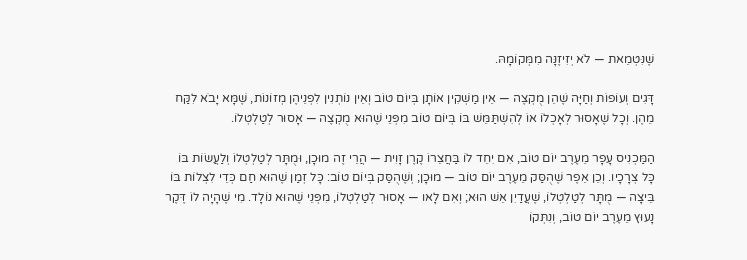שֶׁנִּטְמֵאת — לֹא יְזִיזֶנָּה מִמְּקוֹמָהּ.

דָּגִים וְעוֹפוֹת וְחַיָּה שֶׁהֵן מֻקְצֶה — אֵין מַשְׁקִין אוֹתָן בְּיוֹם טוֹב וְאֵין נוֹתְנִין לִפְנֵיהֶן מְזוֹנוֹת, שֶׁמָּא יָבֹא לִקַּח מֵהֶן. וְכָל שֶׁאָסוּר לְאָכְלוֹ אוֹ לְהִשְׁתַּמֵּשׁ בּוֹ בְּיוֹם טוֹב מִפְּנֵי שֶׁהוּא מֻקְצֶה — אָסוּר לְטַלְטְלוֹ.

הַמַּכְנִיס עָפָר מֵעֶרֶב יוֹם טוֹב, אִם יִחֵד לוֹ בַּחֲצֵרוֹ קֶרֶן זָוִית — הֲרֵי זֶה מוּכָן, וּמֻתָּר לְטַלְטְלוֹ וְלַעֲשׂוֹת בּוֹ כָּל צְרָכָיו. וְכֵן אֵפֶר שֶׁהֻסַּק מֵעֶרֶב יוֹם טוֹב — מוּכָן; וְשֶׁהֻסַּק בְּיוֹם טוֹב: כָּל זְמַן שֶׁהוּא חַם כְּדֵי לִצְלוֹת בּוֹ בֵּיצָה — מֻתָּר לְטַלְטְלוֹ, שֶׁעֲדַיִן אֵשׁ הוּא; וְאִם לָאו — אָסוּר לְטַלְטְלוֹ, מִפְּנֵי שֶׁהוּא נוֹלָד. מִי שֶׁהָיָה לוֹ דֶּקֶר נָעוּץ מֵעֶרֶב יוֹם טוֹב, וְנִתְּקוֹ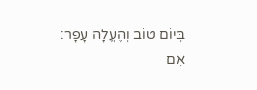בְּיוֹם טוֹב וְהֶעֱלָה עָפָר: אִם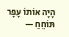הָיָה אוֹתוֹ עָפָר תּוֹחֵחַ —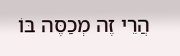הֲרֵי זֶה מְכַסֶּה בּוֹ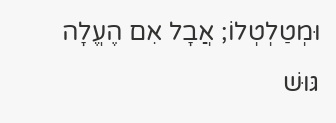וּמְטַלְטְלוֹ; אֲבָל אִם הֶעֱלָה גּוּשׁ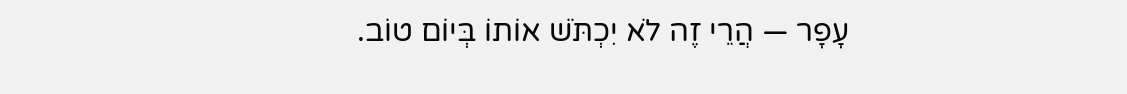עָפָר — הֲרֵי זֶה לֹא יִכְתֹּשׁ אוֹתוֹ בְּיוֹם טוֹב.